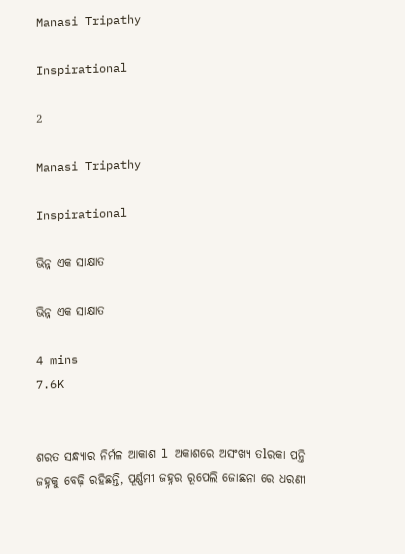Manasi Tripathy

Inspirational

2

Manasi Tripathy

Inspirational

ଭିନ୍ନ ଏକ ସାକ୍ଷାତ

ଭିନ୍ନ ଏକ ସାକ୍ଷାତ

4 mins
7.6K


ଶରତ ସନ୍ଧ୍ୟାର ନିର୍ମଳ ଆକାଶ l ଅକାଶରେ ଅସଂଖ୍ୟ ତlରକା ପନ୍ତି ଜହ୍ନକୁ ବେଢ଼ି ରହିଛନ୍ତି, ପୂର୍ଣ୍ଣମୀ ଜହ୍ନର ରୂପେଲି ଜୋଛନା ରେ ଧରଣୀ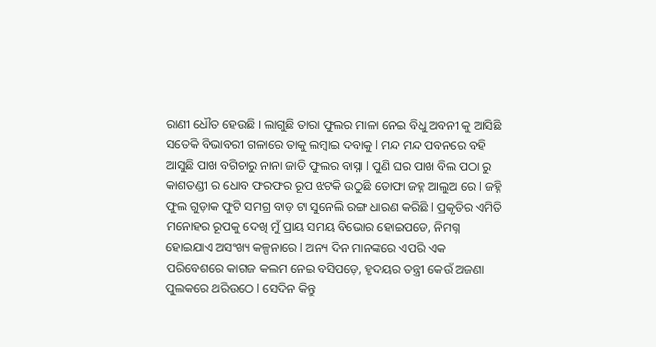ରାଣୀ ଧୌତ ହେଉଛି I ଲାଗୁଛି ତାରା ଫୁଲର ମାଳା ନେଇ ବିଧୁ ଅବନୀ କୁ ଆସିଛି ସତେକି ବିଭାବରୀ ଗଳାରେ ତାକୁ ଲମ୍ବାଇ ଦବାକୁ l ମନ୍ଦ ମନ୍ଦ ପବନରେ ବହି ଆସୁଛି ପାଖ ବଗିଚାରୁ ନାନା ଜାତି ଫୁଲର ବାସ୍ନା l ପୁଣି ଘର ପାଖ ବିଲ ପଠା ରୁ କାଶତଣ୍ଡୀ ର ଧୋବ ଫରଫର ରୂପ ଝଟକି ଉଠୁଛି ତୋଫା ଜହ୍ନ ଆଲୁଅ ରେ l ଜହ୍ନି ଫୁଲ ଗୁଡ଼ାକ ଫୁଟି ସମଗ୍ର ବାଡ଼ ଟା ସୁନେଲି ରଙ୍ଗ ଧାରଣ କରିଛି l ପ୍ରକୃତିର ଏମିତି ମନୋହର ରୂପକୁ ଦେଖି ମୁଁ ପ୍ରାୟ ସମୟ ବିଭୋର ହୋଇପଡେ, ନିମଗ୍ନ ହୋଇଯାଏ ଅସଂଖ୍ୟ କଳ୍ପନାରେ l ଅନ୍ୟ ଦିନ ମାନଙ୍କରେ ଏପରି ଏକ ପରିବେଶରେ କାଗଜ କଲମ ନେଇ ବସିପଡ଼େ, ହୃଦୟର ତନ୍ତ୍ରୀ କେଉଁ ଅଜଣା ପୁଲକରେ ଥରିଉଠେ l ସେଦିନ କିନ୍ତୁ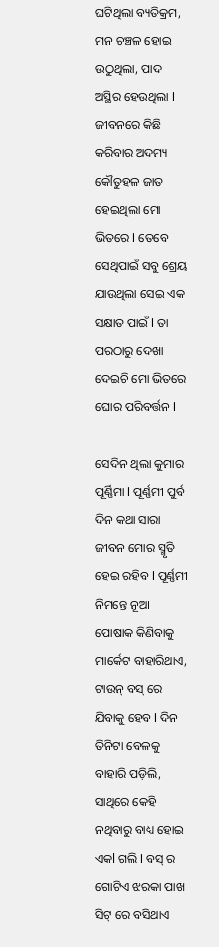ଘଟିଥିଲା ବ୍ୟତିକ୍ରମ, ମନ ଚଞ୍ଚଳ ହୋଇ ଉଠୁଥିଲା, ପାଦ ଅସ୍ଥିର ହେଉଥିଲା l ଜୀବନରେ କିଛି କରିବାର ଅଦମ୍ୟ କୌତୁହଳ ଜାତ ହେଇଥିଲା ମୋ ଭିତରେ l ତେବେ ସେଥିପାଇଁ ସବୁ ଶ୍ରେୟ ଯାଉଥିଲା ସେଇ ଏକ ସକ୍ଷାତ ପାଇଁ l ତା ପରଠାରୁ ଦେଖା ଦେଇଚି ମୋ ଭିତରେ ଘୋର ପରିବର୍ତ୍ତନ l

ସେଦିନ ଥିଲା କୁମାର ପୂର୍ଣ୍ଣିମା l ପୂର୍ଣ୍ଣମୀ ପୁର୍ବ ଦିନ କଥା ସାରା ଜୀବନ ମୋର ସ୍ମୃତି ହେଇ ରହିବ l ପୂର୍ଣ୍ଣମୀ ନିମନ୍ତେ ନୂଆ ପୋଷାକ କିଣିବାକୁ ମାର୍କେଟ ବାହାରିଥାଏ, ଟାଉନ୍ ବସ୍ ରେ ଯିବାକୁ ହେବ l ଦିନ ତିନିଟା ବେଳକୁ ବାହାରି ପଡ଼ିଲି, ସାଥିରେ କେହି ନଥିବାରୁ ବାଧ୍ୟ ହୋଇ ଏକl ଗଲି l ବସ୍ ର ଗୋଟିଏ ଝରକା ପାଖ ସିଟ୍ ରେ ବସିଥାଏ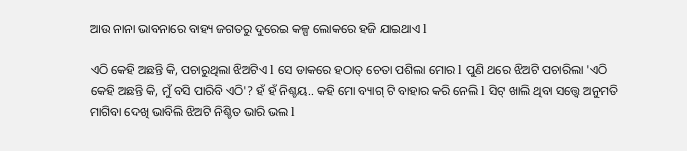ଆଉ ନାନା ଭାବନାରେ ବାହ୍ୟ ଜଗତରୁ ଦୁରେଇ କଳ୍ପ ଲୋକରେ ହଜି ଯାଇଥାଏ l

ଏଠି କେହି ଅଛନ୍ତି କି, ପଚାରୁଥିଲା ଝିଅଟିଏ l ସେ ଡାକରେ ହଠାତ୍ ଚେତା ପଶିଲା ମୋର l ପୁଣି ଥରେ ଝିଅଟି ପଚାରିଲା 'ଏଠି କେହି ଅଛନ୍ତି କି, ମୁଁ ବସି ପାରିବି ଏଠି'? ହଁ ହଁ ନିଶ୍ଚୟ.. କହି ମୋ ବ୍ୟାଗ୍ ଟି ବାହାର କରି ନେଲି l ସିଟ୍ ଖାଲି ଥିବା ସତ୍ତ୍ୱେ ଅନୁମତି ମାଗିବା ଦେଖି ଭାବିଲି ଝିଅଟି ନିଶ୍ଚିତ ଭାରି ଭଲ l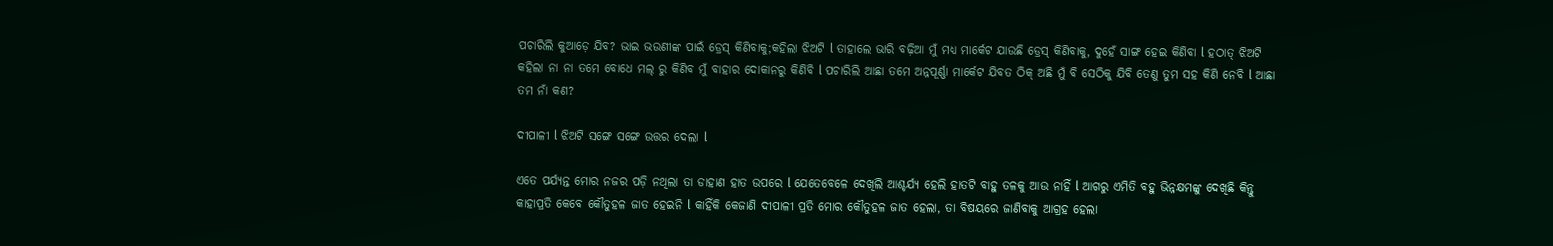ପଚାରିଲି କୁଆଡ଼େ ଯିବ? ଭାଇ ଭଉଣୀଙ୍କ ପାଇଁ ଡ୍ରେସ୍ କିଣିବାକୁ;କହିଲା ଝିଅଟି l ତାହାଲେ ଭାରି ବଢ଼ିଆ ମୁଁ ମଧ୍ୟ ମାର୍କେଟ ଯାଉଛି ଡ୍ରେସ୍ କିଣିବାକୁ, ଦୁହେଁ ସାଙ୍ଗ ହେଇ କିଣିବା l ହଠାତ୍ ଝିଅଟି କହିଲା ନା ନା ତମେ ବୋଧେ ମଲ୍ ରୁ କିଣିବ ମୁଁ ବାହାର ଦୋକାନରୁ କିଣିବି l ପଚାରିଲି ଆଛା ତମେ ଅନ୍ନପୂର୍ଣ୍ଣା ମାର୍କେଟ ଯିବତ ଠିକ୍ ଅଛି ମୁଁ ବି ସେଠିକୁ ଯିବି ତେଣୁ ତୁମ ସହ କିଣି ନେବି l ଆଛା ତମ ନାଁ କଣ?

ଦୀପାଳୀ l ଝିଅଟି ସଙ୍ଗେ ସଙ୍ଗେ ଉତ୍ତର ଦେଲା l

ଏତେ ପର୍ଯ୍ୟନ୍ତ ମୋର ନଜର ପଡ଼ି ନଥିଲା ତା ଡାହାଣ ହାତ ଉପରେ l ଯେତେବେଳେ ଦେଖିଲି ଆଶ୍ଚର୍ଯ୍ୟ ହେଲି ହାତଟି ବାହୁ ତଳକୁ ଆଉ ନାହିଁ l ଆଗରୁ ଏମିତି ବହୁ ଭିନ୍ନକ୍ଷମଙ୍କୁ ଦେଖିଛି କିନ୍ତୁ କାହାପ୍ରତି କେବେ କୌତୁହଳ ଜାତ ହେଇନି l କାହିଁକି କେଜାଣି ଦୀପାଳୀ ପ୍ରତି ମୋର କୌତୁହଳ ଜାତ ହେଲା, ତା ବିଷୟରେ ଜାଣିବାକୁ ଆଗ୍ରହ ହେଲା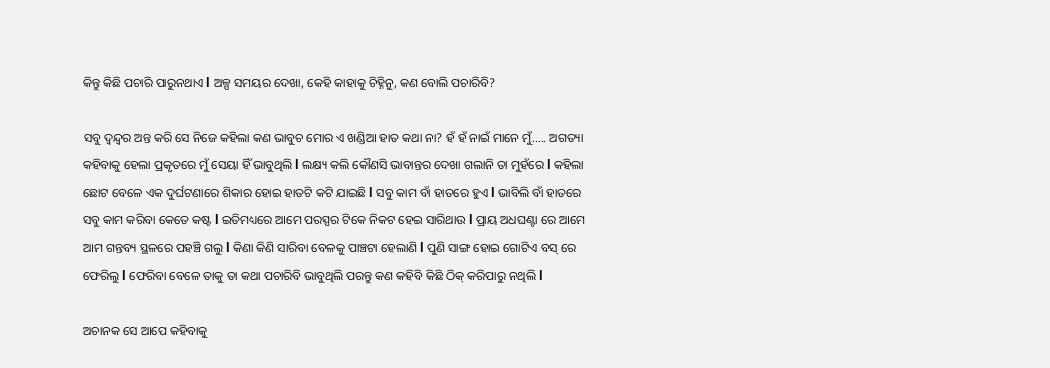କିନ୍ତୁ କିଛି ପଚାରି ପାରୁନଥାଏ l ଅଳ୍ପ ସମୟର ଦେଖା, କେହି କାହାକୁ ଚିହ୍ନିନୁ, କଣ ବୋଲି ପଚାରିବି?

ସବୁ ଦ୍ବନ୍ଦ୍ବର ଅନ୍ତ କରି ସେ ନିଜେ କହିଲା କଣ ଭାବୁଚ ମୋର ଏ ଖଣ୍ଡିଆ ହାତ କଥା ନା? ହଁ ହଁ ନାଇଁ ମାନେ ମୁଁ..... ଅଗତ୍ୟା କହିବାକୁ ହେଲା ପ୍ରକୃତରେ ମୁଁ ସେୟା ହିଁ ଭାବୁଥିଲି l ଲକ୍ଷ୍ୟ କଲି କୌଣସି ଭାବାନ୍ତର ଦେଖା ଗଲାନି ତା ମୁହଁରେ l କହିଲା ଛୋଟ ବେଳେ ଏକ ଦୁର୍ଘଟଣାରେ ଶିକାର ହୋଇ ହାତଟି କଟି ଯାଇଛି l ସବୁ କାମ ବାଁ ହାତରେ ହୁଏ l ଭାବିଲି ବାଁ ହାତରେ ସବୁ କାମ କରିବା କେତେ କଷ୍ଟ l ଇତିମଧ୍ୟରେ ଆମେ ପରସ୍ପର ଟିକେ ନିକଟ ହେଇ ସାରିଥାଉ l ପ୍ରାୟ ଅଧଘଣ୍ଟା ରେ ଆମେ ଆମ ଗନ୍ତବ୍ୟ ସ୍ଥଳରେ ପହଞ୍ଚି ଗଲୁ l କିଣା କିଣି ସାରିବା ବେଳକୁ ପାଞ୍ଚଟା ହେଲାଣି l ପୁଣି ସାଙ୍ଗ ହୋଇ ଗୋଟିଏ ବସ୍ ରେ ଫେରିଲୁ l ଫେରିବା ବେଳେ ତାକୁ ତା କଥା ପଚାରିବି ଭାବୁଥିଲି ପରନ୍ତୁ କଣ କହିବି କିଛି ଠିକ୍ କରିପାରୁ ନଥିଲି l

ଅଚାନକ ସେ ଆପେ କହିବାକୁ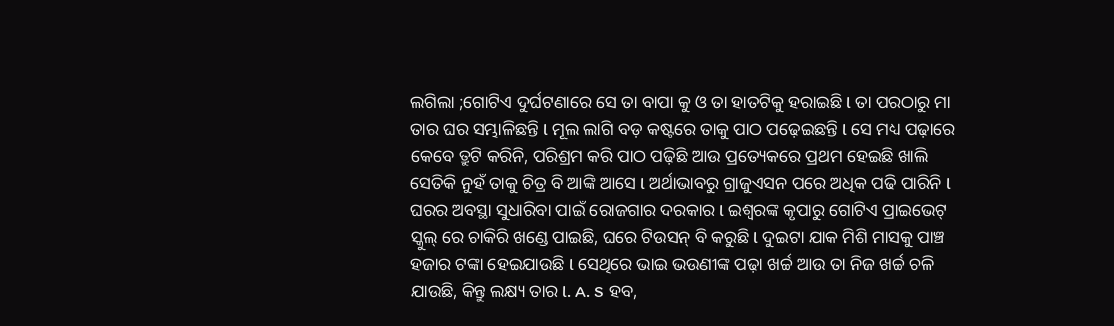ଲଗିଲା ;ଗୋଟିଏ ଦୁର୍ଘଟଣାରେ ସେ ତା ବାପା କୁ ଓ ତା ହାତଟିକୁ ହରାଇଛି l ତା ପରଠାରୁ ମା ତାର ଘର ସମ୍ଭାଳିଛନ୍ତି l ମୂଲ ଲାଗି ବଡ଼ କଷ୍ଟରେ ତାକୁ ପାଠ ପଢ଼େଇଛନ୍ତି l ସେ ମଧ୍ୟ ପଢ଼ାରେ କେବେ ତ୍ରୁଟି କରିନି, ପରିଶ୍ରମ କରି ପାଠ ପଢ଼ିଛି ଆଉ ପ୍ରତ୍ୟେକରେ ପ୍ରଥମ ହେଇଛି ଖାଲି ସେତିକି ନୁହଁ ତାକୁ ଚିତ୍ର ବି ଆଙ୍କି ଆସେ l ଅର୍ଥାଭାବରୁ ଗ୍ରାଜୁଏସନ ପରେ ଅଧିକ ପଢି ପାରିନି l ଘରର ଅବସ୍ଥା ସୁଧାରିବା ପାଇଁ ରୋଜଗାର ଦରକାର l ଇଶ୍ୱରଙ୍କ କୃପାରୁ ଗୋଟିଏ ପ୍ରାଇଭେଟ୍ ସ୍କୁଲ୍ ରେ ଚାକିରି ଖଣ୍ଡେ ପାଇଛି, ଘରେ ଟିଉସନ୍ ବି କରୁଛି l ଦୁଇଟା ଯାକ ମିଶି ମାସକୁ ପାଞ୍ଚ ହଜାର ଟଙ୍କା ହେଇଯାଉଛି l ସେଥିରେ ଭାଇ ଭଉଣୀଙ୍କ ପଢ଼ା ଖର୍ଚ୍ଚ ଆଉ ତା ନିଜ ଖର୍ଚ୍ଚ ଚଳି ଯାଉଛି, କିନ୍ତୁ ଲକ୍ଷ୍ୟ ତାର l. A. S ହବ,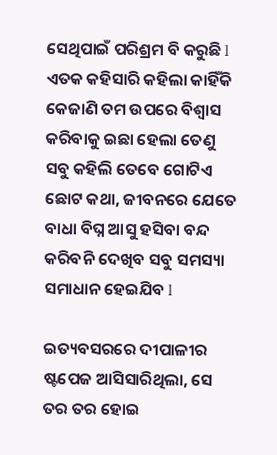ସେଥିପାଇଁ ପରିଶ୍ରମ ବି କରୁଛି l ଏତକ କହିସାରି କହିଲା କାହିଁକି କେଜାଣି ତମ ଉପରେ ବିଶ୍ଵାସ କରିବାକୁ ଇଛା ହେଲା ତେଣୁ ସବୁ କହିଲି ତେବେ ଗୋଟିଏ ଛୋଟ କଥା, ଜୀବନରେ ଯେତେ ବାଧା ବିଘ୍ନ ଆସୁ ହସିବା ବନ୍ଦ କରିବନି ଦେଖିବ ସବୁ ସମସ୍ୟା ସମାଧାନ ହେଇଯିବ l

ଇତ୍ୟବସରରେ ଦୀପାଳୀର ଷ୍ଟପେଜ ଆସିସାରିଥିଲା, ସେ ତର ତର ହୋଇ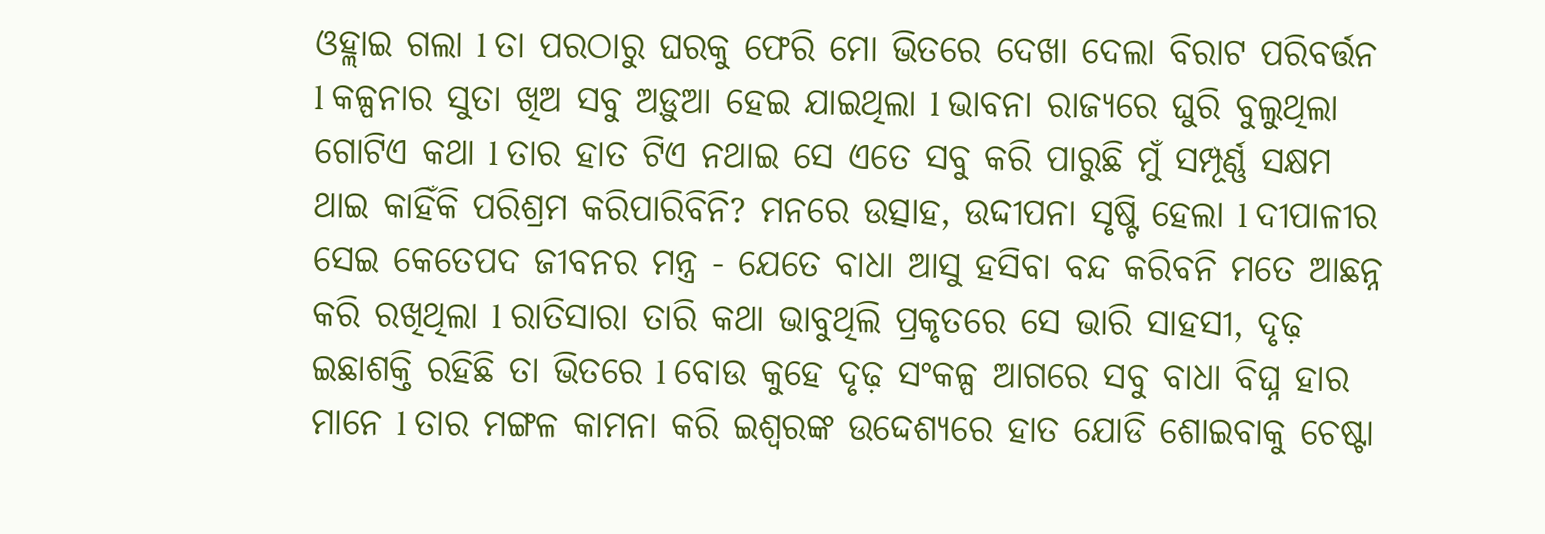ଓହ୍ଲାଇ ଗଲା l ତା ପରଠାରୁ ଘରକୁ ଫେରି ମୋ ଭିତରେ ଦେଖା ଦେଲା ବିରାଟ ପରିବର୍ତ୍ତନ l କଳ୍ପନାର ସୁତା ଖିଅ ସବୁ ଅଡ଼ୁଆ ହେଇ ଯାଇଥିଲା l ଭାବନା ରାଜ୍ୟରେ ଘୁରି ବୁଲୁଥିଲା ଗୋଟିଏ କଥା l ତାର ହାତ ଟିଏ ନଥାଇ ସେ ଏତେ ସବୁ କରି ପାରୁଛି ମୁଁ ସମ୍ପୂର୍ଣ୍ଣ ସକ୍ଷମ ଥାଇ କାହିଁକି ପରିଶ୍ରମ କରିପାରିବିନି? ମନରେ ଉତ୍ସାହ, ଉଦ୍ଦୀପନା ସୃଷ୍ଟି ହେଲା l ଦୀପାଳୀର ସେଇ କେତେପଦ ଜୀବନର ମନ୍ତ୍ର - ଯେତେ ବାଧା ଆସୁ ହସିବା ବନ୍ଦ କରିବନି ମତେ ଆଛନ୍ନ କରି ରଖିଥିଲା l ରାତିସାରା ତାରି କଥା ଭାବୁଥିଲି ପ୍ରକୃତରେ ସେ ଭାରି ସାହସୀ, ଦୃଢ଼ ଇଛାଶକ୍ତି ରହିଛି ତା ଭିତରେ l ବୋଉ କୁହେ ଦୃଢ଼ ସଂକଳ୍ପ ଆଗରେ ସବୁ ବାଧା ବିଘ୍ନ ହାର ମାନେ l ତାର ମଙ୍ଗଳ କାମନା କରି ଇଶ୍ୱରଙ୍କ ଉଦ୍ଦେଶ୍ୟରେ ହାତ ଯୋଡି ଶୋଇବାକୁ ଚେଷ୍ଟା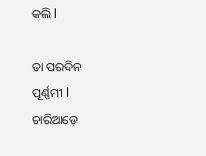କଲି l

ତା ପରଦିନ ପୂର୍ଣ୍ଣମୀ l ଚାରିଆଡ଼େ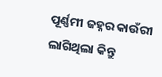ପୂର୍ଣ୍ଣମୀ ଜହ୍ନର କାଉଁରୀ ଲାଗିଥିଲା କିନ୍ତୁ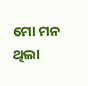ମୋ ମନ ଥିଲା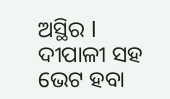ଅସ୍ଥିର l ଦୀପାଳୀ ସହ ଭେଟ ହବା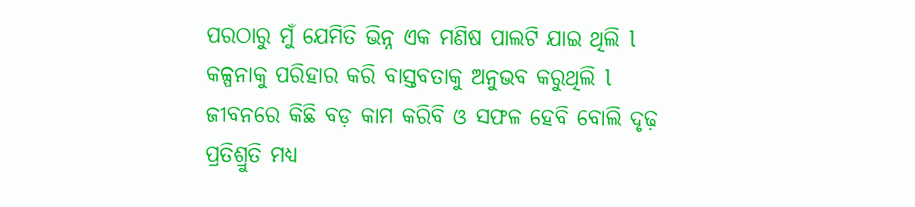ପରଠାରୁ ମୁଁ ଯେମିତି ଭିନ୍ନ ଏକ ମଣିଷ ପାଲଟି ଯାଇ ଥିଲି l କଳ୍ପନାକୁ ପରିହାର କରି ବାସ୍ତବତାକୁ ଅନୁଭବ କରୁଥିଲି l ଜୀବନରେ କିଛି ବଡ଼ କାମ କରିବି ଓ ସଫଳ ହେବି ବୋଲି ଦୃଢ଼ ପ୍ରତିଶ୍ରୁତି ମଧ୍ୟ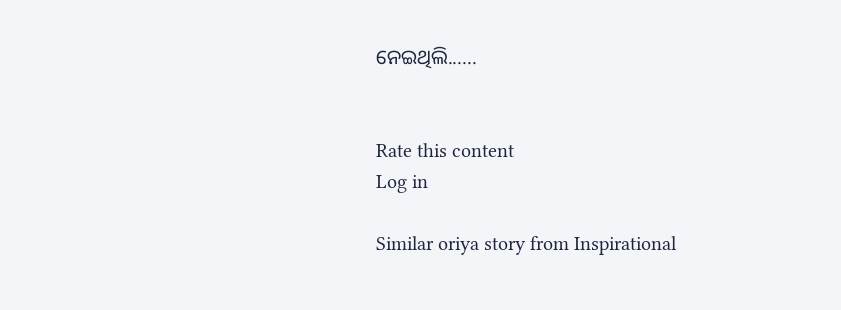ନେଇଥିଲି......


Rate this content
Log in

Similar oriya story from Inspirational